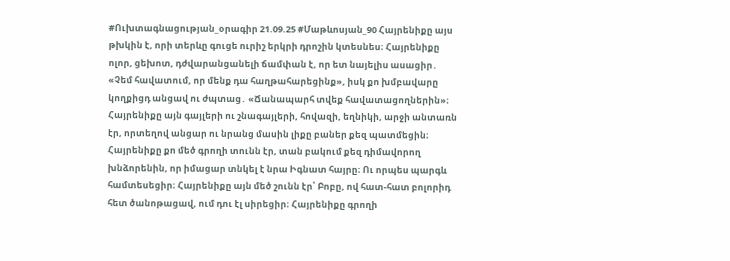#Ուխտագնացության_օրագիր 21.09.25 #Մաթևոսյան_90 Հայրենիքը այս թխկին է, որի տերևը գուցե ուրիշ երկրի դրոշին կտեսնես։ Հայրենիքը ոլոր, ցեխոտ, դժվարանցանելի ճամփան է, որ ետ նայելիս ասացիր․ «Չեմ հավատում, որ մենք դա հաղթահարեցինք», իսկ քո խմբավարը կողքիցդ անցավ ու ժպտաց․ «Ճանապարհ տվեք հավատացողներին»։ Հայրենիքը այն գայլերի ու շնագայլերի, հովազի, եղնիկի, արջի անտառն էր, որտեղով անցար ու նրանց մասին լիքը բաներ քեզ պատմեցին։ Հայրենիքը քո մեծ գրողի տունն էր, տան բակում քեզ դիմավորող խնձորենին, որ իմացար տնկել է նրա Իգնատ հայրը։ Ու որպես պարգև համտեսեցիր։ Հայրենիքը այն մեծ շունն էր՝ Բոբը, ով հատ-հատ բոլորիդ հետ ծանոթացավ, ում դու էլ սիրեցիր։ Հայրենիքը գրողի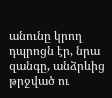անունը կրող դպրոցն էր, նրա զանգը, անձրևից թրջված ու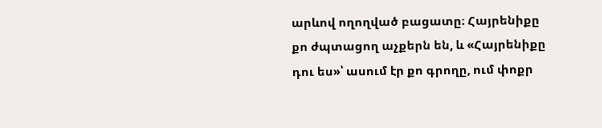արևով ողողված բացատը։ Հայրենիքը քո ժպտացող աչքերն են, և «Հայրենիքը դու ես»՝ ասում էր քո գրողը, ում փոքր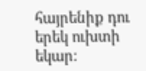հայրենիք դու երեկ ուխտի եկար։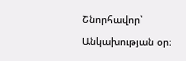Շնորհավոր՝ Անկախության օր։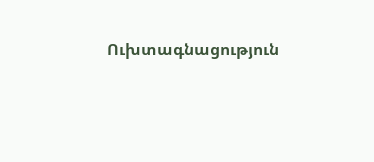Ուխտագնացություն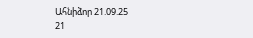Ահնիձոր 21.09.25
21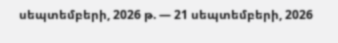սեպտեմբերի, 2026 թ. — 21 սեպտեմբերի, 2026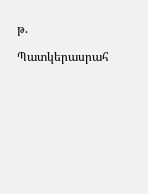թ.

Պատկերասրահ